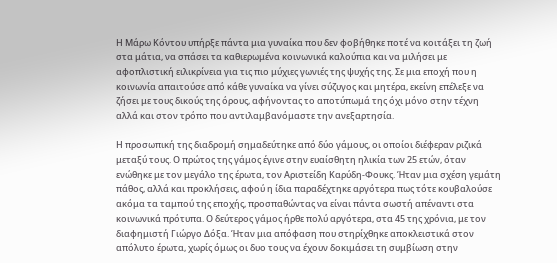Η Μάρω Κόντου υπήρξε πάντα μια γυναίκα που δεν φοβήθηκε ποτέ να κοιτάξει τη ζωή στα μάτια, να σπάσει τα καθιερωμένα κοινωνικά καλούπια και να μιλήσει με αφοπλιστική ειλικρίνεια για τις πιο μύχιες γωνιές της ψυχής της. Σε μια εποχή που η κοινωνία απαιτούσε από κάθε γυναίκα να γίνει σύζυγος και μητέρα, εκείνη επέλεξε να ζήσει με τους δικούς της όρους, αφήνοντας το αποτύπωμά της όχι μόνο στην τέχνη αλλά και στον τρόπο που αντιλαμβανόμαστε την ανεξαρτησία.

Η προσωπική της διαδρομή σημαδεύτηκε από δύο γάμους, οι οποίοι διέφεραν ριζικά μεταξύ τους. Ο πρώτος της γάμος έγινε στην ευαίσθητη ηλικία των 25 ετών, όταν ενώθηκε με τον μεγάλο της έρωτα, τον Αριστείδη Καρύδη-Φουκς. Ήταν μια σχέση γεμάτη πάθος, αλλά και προκλήσεις, αφού η ίδια παραδέχτηκε αργότερα πως τότε κουβαλούσε ακόμα τα ταμπού της εποχής, προσπαθώντας να είναι πάντα σωστή απέναντι στα κοινωνικά πρότυπα. Ο δεύτερος γάμος ήρθε πολύ αργότερα, στα 45 της χρόνια, με τον διαφημιστή Γιώργο Δόξα. Ήταν μια απόφαση που στηρίχθηκε αποκλειστικά στον απόλυτο έρωτα, χωρίς όμως οι δυο τους να έχουν δοκιμάσει τη συμβίωση στην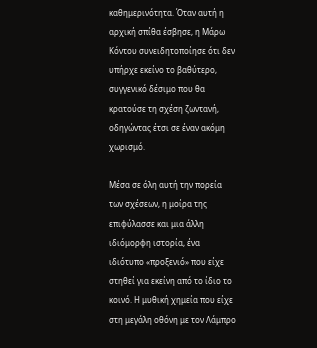καθημερινότητα. Όταν αυτή η αρχική σπίθα έσβησε, η Μάρω Κόντου συνειδητοποίησε ότι δεν υπήρχε εκείνο το βαθύτερο, συγγενικό δέσιμο που θα κρατούσε τη σχέση ζωντανή, οδηγώντας έτσι σε έναν ακόμη χωρισμό.

Μέσα σε όλη αυτή την πορεία των σχέσεων, η μοίρα της επιφύλασσε και μια άλλη ιδιόμορφη ιστορία, ένα ιδιότυπο «προξενιό» που είχε στηθεί για εκείνη από το ίδιο το κοινό. Η μυθική χημεία που είχε στη μεγάλη οθόνη με τον Λάμπρο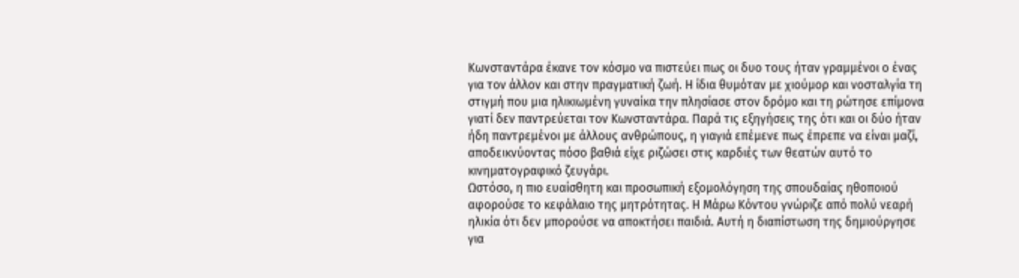Κωνσταντάρα έκανε τον κόσμο να πιστεύει πως οι δυο τους ήταν γραμμένοι ο ένας για τον άλλον και στην πραγματική ζωή. Η ίδια θυμόταν με χιούμορ και νοσταλγία τη στιγμή που μια ηλικιωμένη γυναίκα την πλησίασε στον δρόμο και τη ρώτησε επίμονα γιατί δεν παντρεύεται τον Κωνσταντάρα. Παρά τις εξηγήσεις της ότι και οι δύο ήταν ήδη παντρεμένοι με άλλους ανθρώπους, η γιαγιά επέμενε πως έπρεπε να είναι μαζί, αποδεικνύοντας πόσο βαθιά είχε ριζώσει στις καρδιές των θεατών αυτό το κινηματογραφικό ζευγάρι.
Ωστόσο, η πιο ευαίσθητη και προσωπική εξομολόγηση της σπουδαίας ηθοποιού αφορούσε το κεφάλαιο της μητρότητας. Η Μάρω Κόντου γνώριζε από πολύ νεαρή ηλικία ότι δεν μπορούσε να αποκτήσει παιδιά. Αυτή η διαπίστωση της δημιούργησε για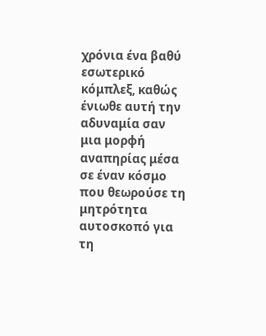χρόνια ένα βαθύ εσωτερικό κόμπλεξ, καθώς ένιωθε αυτή την αδυναμία σαν μια μορφή αναπηρίας μέσα σε έναν κόσμο που θεωρούσε τη μητρότητα αυτοσκοπό για τη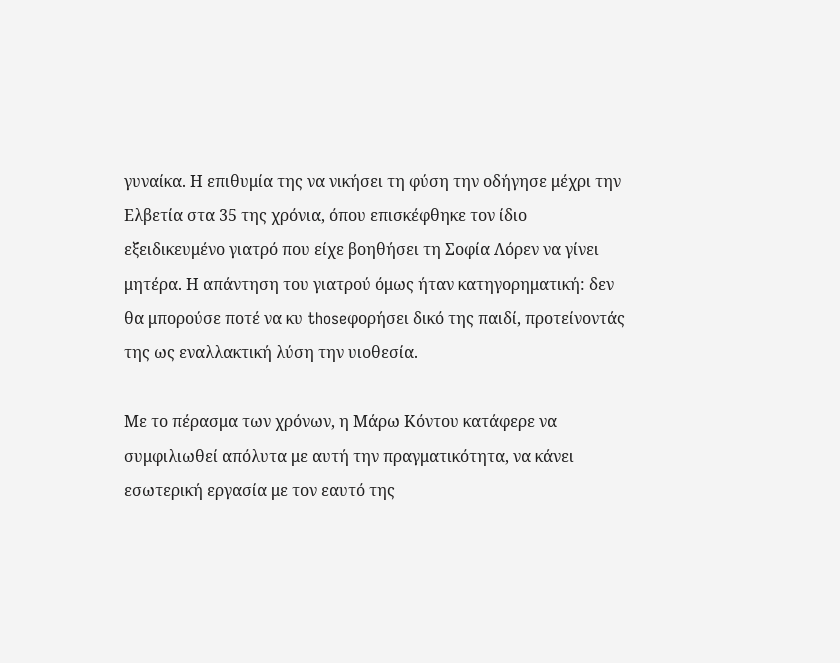γυναίκα. Η επιθυμία της να νικήσει τη φύση την οδήγησε μέχρι την Ελβετία στα 35 της χρόνια, όπου επισκέφθηκε τον ίδιο εξειδικευμένο γιατρό που είχε βοηθήσει τη Σοφία Λόρεν να γίνει μητέρα. Η απάντηση του γιατρού όμως ήταν κατηγορηματική: δεν θα μπορούσε ποτέ να κυ thoseφορήσει δικό της παιδί, προτείνοντάς της ως εναλλακτική λύση την υιοθεσία.

Με το πέρασμα των χρόνων, η Μάρω Κόντου κατάφερε να συμφιλιωθεί απόλυτα με αυτή την πραγματικότητα, να κάνει εσωτερική εργασία με τον εαυτό της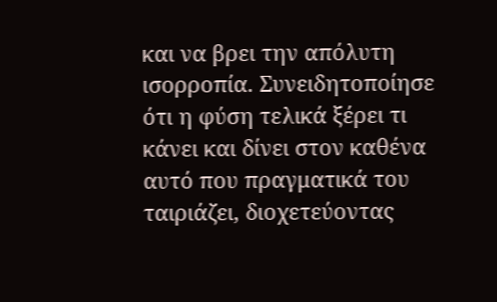και να βρει την απόλυτη ισορροπία. Συνειδητοποίησε ότι η φύση τελικά ξέρει τι κάνει και δίνει στον καθένα αυτό που πραγματικά του ταιριάζει, διοχετεύοντας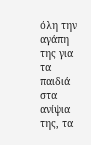όλη την αγάπη της για τα παιδιά στα ανίψια της, τα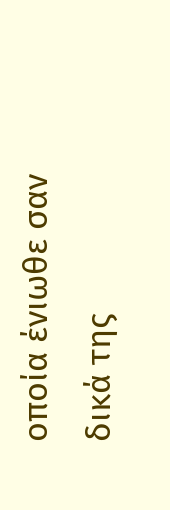οποία ένιωθε σαν δικά της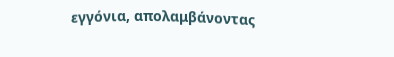εγγόνια, απολαμβάνοντας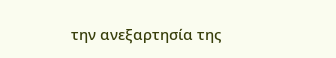την ανεξαρτησία της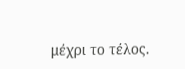μέχρι το τέλος.